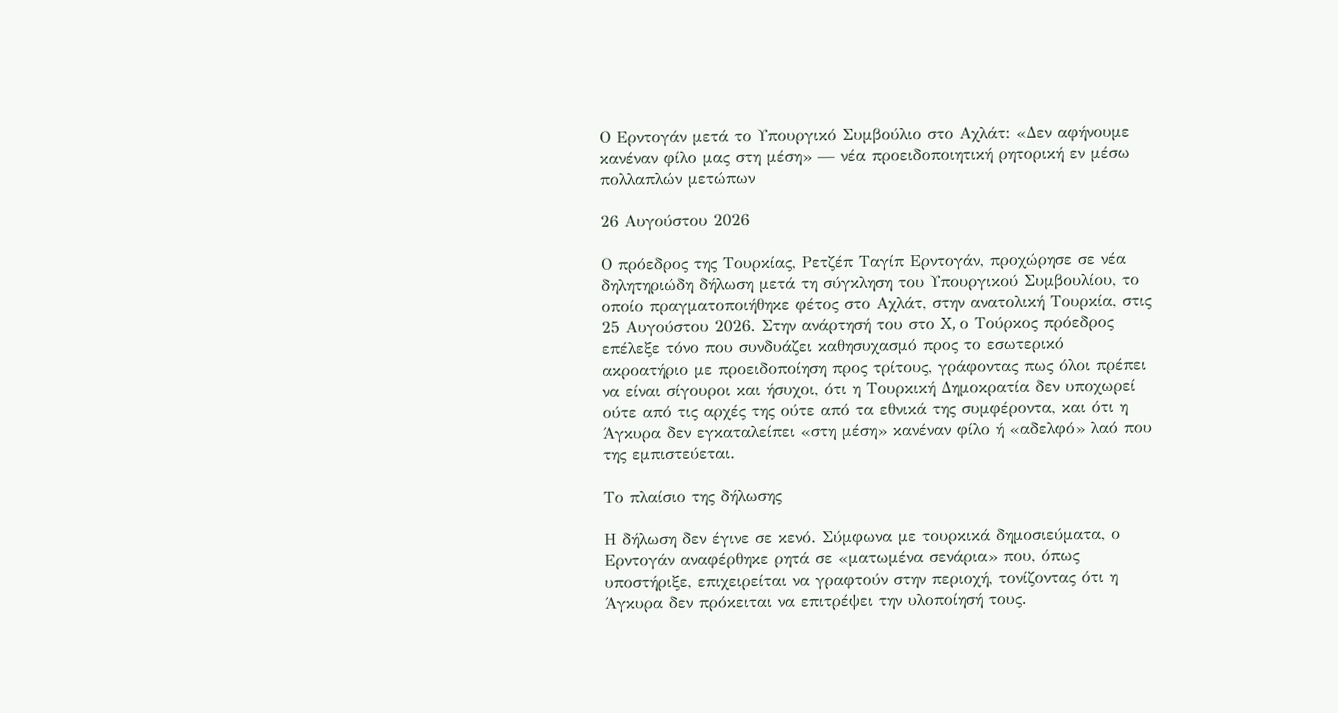Ο Ερντογάν μετά το Υπουργικό Συμβούλιο στο Αχλάτ: «Δεν αφήνουμε κανέναν φίλο μας στη μέση» — νέα προειδοποιητική ρητορική εν μέσω πολλαπλών μετώπων

26 Αυγούστου 2026

Ο πρόεδρος της Τουρκίας, Ρετζέπ Ταγίπ Ερντογάν, προχώρησε σε νέα δηλητηριώδη δήλωση μετά τη σύγκληση του Υπουργικού Συμβουλίου, το οποίο πραγματοποιήθηκε φέτος στο Αχλάτ, στην ανατολική Τουρκία, στις 25 Αυγούστου 2026. Στην ανάρτησή του στο X, ο Τούρκος πρόεδρος επέλεξε τόνο που συνδυάζει καθησυχασμό προς το εσωτερικό ακροατήριο με προειδοποίηση προς τρίτους, γράφοντας πως όλοι πρέπει να είναι σίγουροι και ήσυχοι, ότι η Τουρκική Δημοκρατία δεν υποχωρεί ούτε από τις αρχές της ούτε από τα εθνικά της συμφέροντα, και ότι η Άγκυρα δεν εγκαταλείπει «στη μέση» κανέναν φίλο ή «αδελφό» λαό που της εμπιστεύεται.

Το πλαίσιο της δήλωσης

Η δήλωση δεν έγινε σε κενό. Σύμφωνα με τουρκικά δημοσιεύματα, ο Ερντογάν αναφέρθηκε ρητά σε «ματωμένα σενάρια» που, όπως υποστήριξε, επιχειρείται να γραφτούν στην περιοχή, τονίζοντας ότι η Άγκυρα δεν πρόκειται να επιτρέψει την υλοποίησή τους.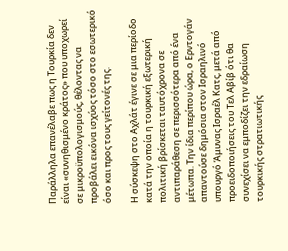Παράλληλα επανέλαβε πως η Τουρκία δεν είναι «συνηθισμένο κράτος» που υποχωρεί σε μικροϋπολογισμούς, θέλοντας να προβάλει εικόνα ισχύος τόσο στο εσωτερικό όσο και προς τους γείτονές της.

Η σύσκεψη στο Αχλάτ έγινε σε μια περίοδο κατά την οποία η τουρκική εξωτερική πολιτική βρίσκεται ταυτόχρονα σε αντιπαράθεση σε περισσότερα από ένα μέτωπα. Την ίδια περίπου ώρα, ο Ερντογάν απαντούσε δημόσια στον Ισραηλινό υπουργό Άμυνας Ισραέλ Κατς, μετά από προειδοποιήσεις του Τελ Αβίβ ότι θα συνεχίσει να εμποδίζει την εδραίωση τουρκικής στρατιωτικής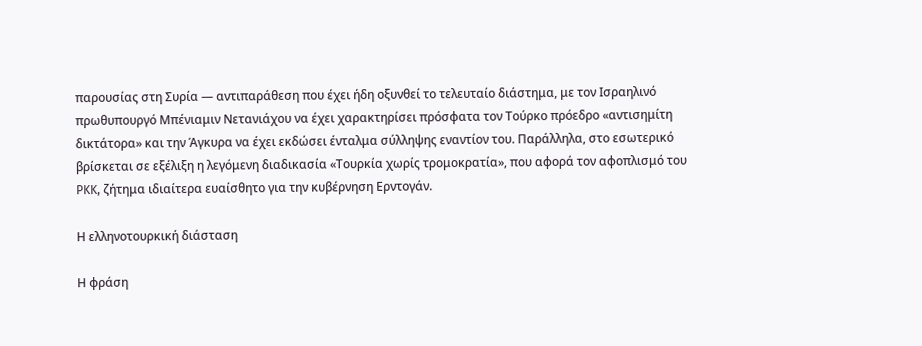παρουσίας στη Συρία — αντιπαράθεση που έχει ήδη οξυνθεί το τελευταίο διάστημα, με τον Ισραηλινό πρωθυπουργό Μπένιαμιν Νετανιάχου να έχει χαρακτηρίσει πρόσφατα τον Τούρκο πρόεδρο «αντισημίτη δικτάτορα» και την Άγκυρα να έχει εκδώσει ένταλμα σύλληψης εναντίον του. Παράλληλα, στο εσωτερικό βρίσκεται σε εξέλιξη η λεγόμενη διαδικασία «Τουρκία χωρίς τρομοκρατία», που αφορά τον αφοπλισμό του PKK, ζήτημα ιδιαίτερα ευαίσθητο για την κυβέρνηση Ερντογάν.

Η ελληνοτουρκική διάσταση

Η φράση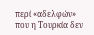περί «αδελφών» που η Τουρκία δεν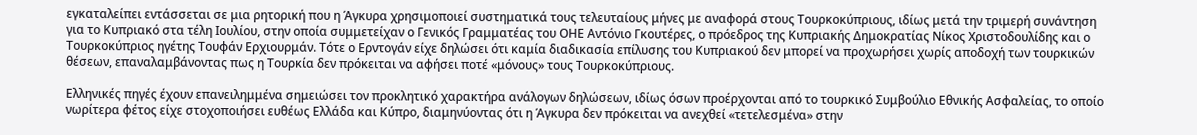εγκαταλείπει εντάσσεται σε μια ρητορική που η Άγκυρα χρησιμοποιεί συστηματικά τους τελευταίους μήνες με αναφορά στους Τουρκοκύπριους, ιδίως μετά την τριμερή συνάντηση για το Κυπριακό στα τέλη Ιουλίου, στην οποία συμμετείχαν ο Γενικός Γραμματέας του ΟΗΕ Αντόνιο Γκουτέρες, ο πρόεδρος της Κυπριακής Δημοκρατίας Νίκος Χριστοδουλίδης και ο Τουρκοκύπριος ηγέτης Τουφάν Ερχιουρμάν. Τότε ο Ερντογάν είχε δηλώσει ότι καμία διαδικασία επίλυσης του Κυπριακού δεν μπορεί να προχωρήσει χωρίς αποδοχή των τουρκικών θέσεων, επαναλαμβάνοντας πως η Τουρκία δεν πρόκειται να αφήσει ποτέ «μόνους» τους Τουρκοκύπριους.

Ελληνικές πηγές έχουν επανειλημμένα σημειώσει τον προκλητικό χαρακτήρα ανάλογων δηλώσεων, ιδίως όσων προέρχονται από το τουρκικό Συμβούλιο Εθνικής Ασφαλείας, το οποίο νωρίτερα φέτος είχε στοχοποιήσει ευθέως Ελλάδα και Κύπρο, διαμηνύοντας ότι η Άγκυρα δεν πρόκειται να ανεχθεί «τετελεσμένα» στην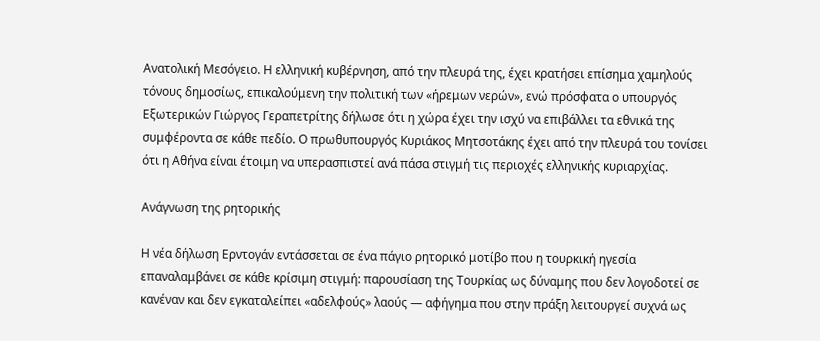Ανατολική Μεσόγειο. Η ελληνική κυβέρνηση, από την πλευρά της, έχει κρατήσει επίσημα χαμηλούς τόνους δημοσίως, επικαλούμενη την πολιτική των «ήρεμων νερών», ενώ πρόσφατα ο υπουργός Εξωτερικών Γιώργος Γεραπετρίτης δήλωσε ότι η χώρα έχει την ισχύ να επιβάλλει τα εθνικά της συμφέροντα σε κάθε πεδίο. Ο πρωθυπουργός Κυριάκος Μητσοτάκης έχει από την πλευρά του τονίσει ότι η Αθήνα είναι έτοιμη να υπερασπιστεί ανά πάσα στιγμή τις περιοχές ελληνικής κυριαρχίας.

Ανάγνωση της ρητορικής

Η νέα δήλωση Ερντογάν εντάσσεται σε ένα πάγιο ρητορικό μοτίβο που η τουρκική ηγεσία επαναλαμβάνει σε κάθε κρίσιμη στιγμή: παρουσίαση της Τουρκίας ως δύναμης που δεν λογοδοτεί σε κανέναν και δεν εγκαταλείπει «αδελφούς» λαούς — αφήγημα που στην πράξη λειτουργεί συχνά ως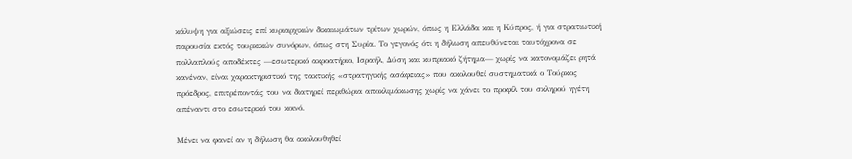κάλυψη για αξιώσεις επί κυριαρχικών δικαιωμάτων τρίτων χωρών, όπως η Ελλάδα και η Κύπρος, ή για στρατιωτική παρουσία εκτός τουρκικών συνόρων, όπως στη Συρία. Το γεγονός ότι η δήλωση απευθύνεται ταυτόχρονα σε πολλαπλούς αποδέκτες —εσωτερικό ακροατήριο, Ισραήλ, Δύση και κυπριακό ζήτημα— χωρίς να κατονομάζει ρητά κανέναν, είναι χαρακτηριστικό της τακτικής «στρατηγικής ασάφειας» που ακολουθεί συστηματικά ο Τούρκος πρόεδρος, επιτρέποντάς του να διατηρεί περιθώρια αποκλιμάκωσης χωρίς να χάνει το προφίλ του σκληρού ηγέτη απέναντι στο εσωτερικό του κοινό.

Μένει να φανεί αν η δήλωση θα ακολουθηθεί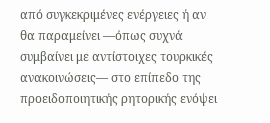από συγκεκριμένες ενέργειες ή αν θα παραμείνει —όπως συχνά συμβαίνει με αντίστοιχες τουρκικές ανακοινώσεις— στο επίπεδο της προειδοποιητικής ρητορικής ενόψει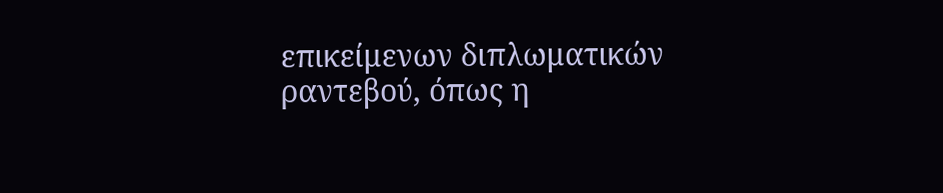επικείμενων διπλωματικών ραντεβού, όπως η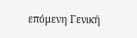επόμενη Γενική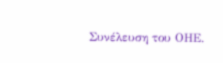Συνέλευση του ΟΗΕ.